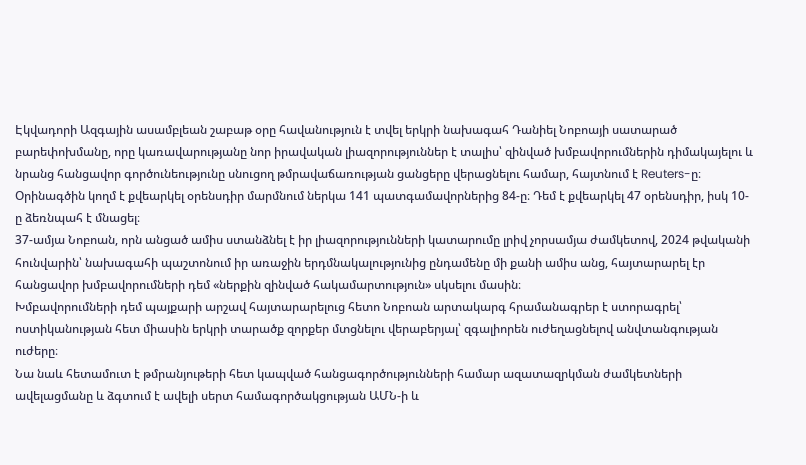Էկվադորի Ազգային ասամբլեան շաբաթ օրը հավանություն է տվել երկրի նախագահ Դանիել Նոբոայի սատարած բարեփոխմանը, որը կառավարությանը նոր իրավական լիազորություններ է տալիս՝ զինված խմբավորումներին դիմակայելու և նրանց հանցավոր գործունեությունը սնուցող թմրավաճառության ցանցերը վերացնելու համար, հայտնում է Reuters-ը։
Օրինագծին կողմ է քվեարկել օրենսդիր մարմնում ներկա 141 պատգամավորներից 84-ը։ Դեմ է քվեարկել 47 օրենսդիր, իսկ 10-ը ձեռնպահ է մնացել։
37-ամյա Նոբոան, որն անցած ամիս ստանձնել է իր լիազորությունների կատարումը լրիվ չորսամյա ժամկետով, 2024 թվականի հունվարին՝ նախագահի պաշտոնում իր առաջին երդմնակալությունից ընդամենը մի քանի ամիս անց, հայտարարել էր հանցավոր խմբավորումների դեմ «ներքին զինված հակամարտություն» սկսելու մասին։
Խմբավորումների դեմ պայքարի արշավ հայտարարելուց հետո Նոբոան արտակարգ հրամանագրեր է ստորագրել՝ ոստիկանության հետ միասին երկրի տարածք զորքեր մտցնելու վերաբերյալ՝ զգալիորեն ուժեղացնելով անվտանգության ուժերը։
Նա նաև հետամուտ է թմրանյութերի հետ կապված հանցագործությունների համար ազատազրկման ժամկետների ավելացմանը և ձգտում է ավելի սերտ համագործակցության ԱՄՆ-ի և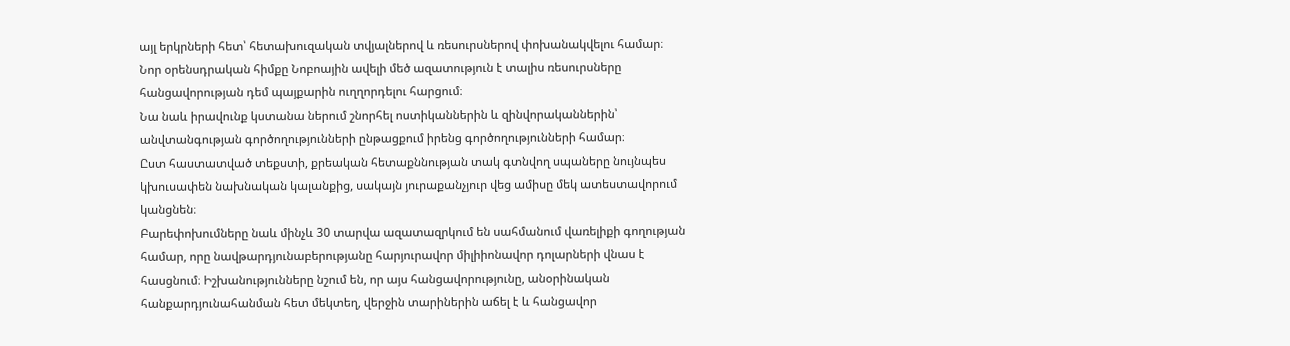այլ երկրների հետ՝ հետախուզական տվյալներով և ռեսուրսներով փոխանակվելու համար։
Նոր օրենսդրական հիմքը Նոբոային ավելի մեծ ազատություն է տալիս ռեսուրսները հանցավորության դեմ պայքարին ուղղորդելու հարցում։
Նա նաև իրավունք կստանա ներում շնորհել ոստիկաններին և զինվորականներին՝ անվտանգության գործողությունների ընթացքում իրենց գործողությունների համար։
Ըստ հաստատված տեքստի, քրեական հետաքննության տակ գտնվող սպաները նույնպես կխուսափեն նախնական կալանքից, սակայն յուրաքանչյուր վեց ամիսը մեկ ատեստավորում կանցնեն։
Բարեփոխումները նաև մինչև 30 տարվա ազատազրկում են սահմանում վառելիքի գողության համար, որը նավթարդյունաբերությանը հարյուրավոր միլիիոնավոր դոլարների վնաս է հասցնում։ Իշխանությունները նշում են, որ այս հանցավորությունը, անօրինական հանքարդյունահանման հետ մեկտեղ, վերջին տարիներին աճել է և հանցավոր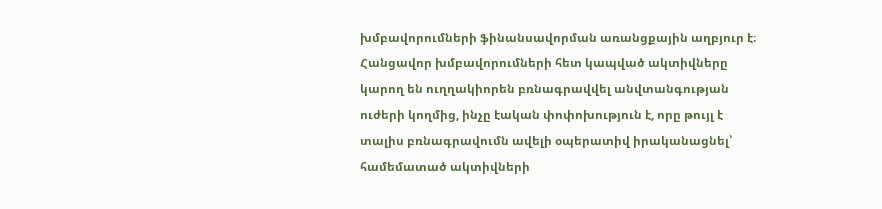խմբավորումների ֆինանսավորման առանցքային աղբյուր է։
Հանցավոր խմբավորումների հետ կապված ակտիվները կարող են ուղղակիորեն բռնագրավվել անվտանգության ուժերի կողմից, ինչը էական փոփոխություն է, որը թույլ է տալիս բռնագրավումն ավելի օպերատիվ իրականացնել՝ համեմատած ակտիվների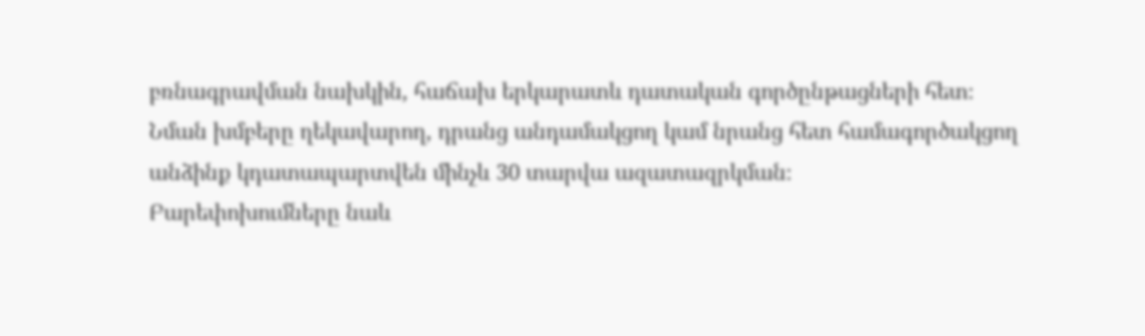բռնագրավման նախկին, հաճախ երկարատև դատական գործընթացների հետ։
Նման խմբերը ղեկավարող, դրանց անդամակցող կամ նրանց հետ համագործակցող անձինք կդատապարտվեն մինչև 30 տարվա ազատազրկման։
Բարեփոխումները նաև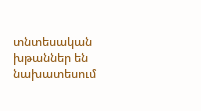տնտեսական խթաններ են նախատեսում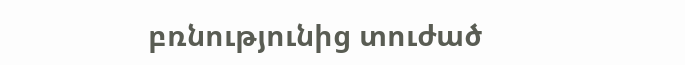բռնությունից տուժած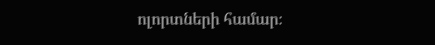ոլորտների համար։